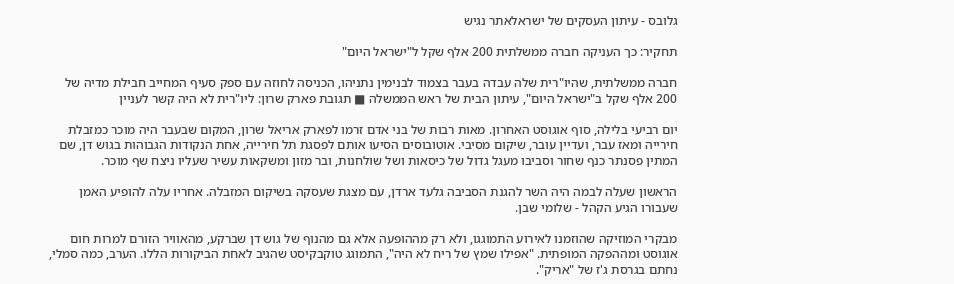גלובס - עיתון העסקים של ישראלאתר נגיש

תחקיר: כך העניקה חברה ממשלתית 200 אלף שקל ל"ישראל היום"

חברה ממשלתית, שהיו"רית שלה עבדה בעבר בצמוד לבנימין נתניהו, הכניסה לחוזה עם ספק סעיף המחייב חבילת מדיה של 200 אלף שקל ב"ישראל היום", עיתון הבית של ראש הממשלה ■ תגובת פארק שרון: ליו"רית לא היה קשר לעניין

יום רביעי בלילה, סוף אוגוסט האחרון. מאות רבות של בני אדם זרמו לפארק אריאל שרון, המקום שבעבר היה מוכר כמזבלת חירייה ומאז עבר, ועדיין עובר, שיקום מסיבי. אוטובוסים הסיעו אותם לפסגת תל חירייה, אחת הנקודות הגבוהות בגוש דן, שם המתין פסנתר כנף שחור וסביבו מעגל גדול של כיסאות ושל שולחנות, ובר מזון ומשקאות עשיר שעליו ניצח שף מוכר.

הראשון שעלה לבמה היה השר להגנת הסביבה גלעד ארדן, עם מצגת שעסקה בשיקום המזבלה. אחריו עלה להופיע האמן שעבורו הגיע הקהל - שלומי שבן.

מבקרי המוזיקה שהוזמנו לאירוע התמוגגו, ולא רק מההופעה אלא גם מהנוף של גוש דן שברקע, מהאוויר הזורם למרות חום אוגוסט ומההפקה המופתית. "אפילו שמץ של ריח לא היה", התמוגג טוקבקיסט שהגיב לאחת הביקורות הללו. הערב, כמה סמלי, נחתם בגרסת ג'ז של "אריק".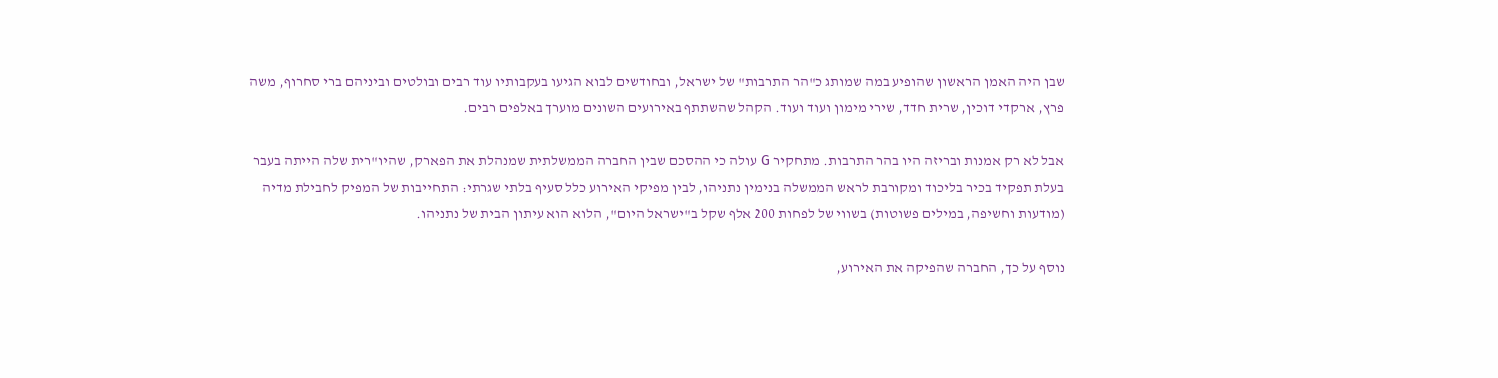שבן היה האמן הראשון שהופיע במה שמותג כ"הר התרבות" של ישראל, ובחודשים לבוא הגיעו בעקבותיו עוד רבים ובולטים וביניהם ברי סחרוף, משה פרץ, ארקדי דוכין, שרית חדד, שירי מימון ועוד ועוד. הקהל שהשתתף באירועים השונים מוערך באלפים רבים.

אבל לא רק אמנות ובריזה היו בהר התרבות. מתחקיר G עולה כי ההסכם שבין החברה הממשלתית שמנהלת את הפארק, שהיו"רית שלה הייתה בעבר בעלת תפקיד בכיר בליכוד ומקורבת לראש הממשלה בנימין נתניהו, לבין מפיקי האירוע כלל סעיף בלתי שגרתי: התחייבות של המפיק לחבילת מדיה (מודעות וחשיפה, במילים פשוטות) בשווי של לפחות 200 אלף שקל ב"ישראל היום", הלוא הוא עיתון הבית של נתניהו.

נוסף על כך, החברה שהפיקה את האירוע,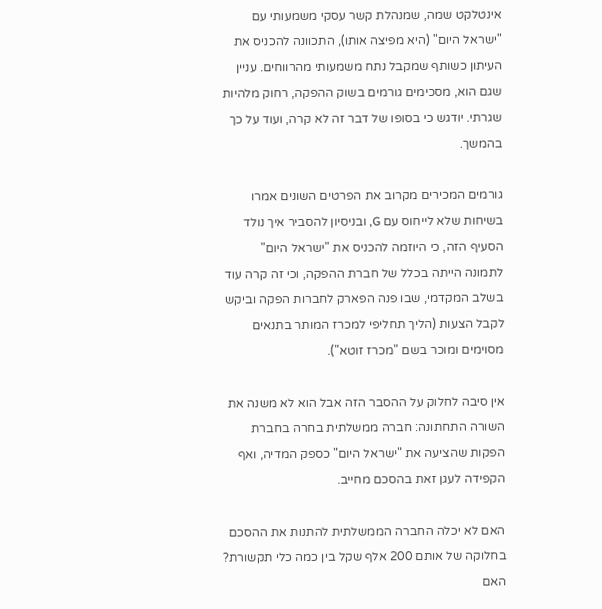אינטלקט שמה, שמנהלת קשר עסקי משמעותי עם "ישראל היום" (היא מפיצה אותו), התכוונה להכניס את העיתון כשותף שמקבל נתח משמעותי מהרווחים. עניין שגם הוא, מסכימים גורמים בשוק ההפקה, רחוק מלהיות שגרתי. יודגש כי בסופו של דבר זה לא קרה, ועוד על כך בהמשך.

גורמים המכירים מקרוב את הפרטים השונים אמרו בשיחות שלא לייחוס עם G, ובניסיון להסביר איך נולד הסעיף הזה, כי היוזמה להכניס את "ישראל היום" לתמונה הייתה בכלל של חברת ההפקה, וכי זה קרה עוד בשלב המקדמי, שבו פנה הפארק לחברות הפקה וביקש לקבל הצעות (הליך תחליפי למכרז המותר בתנאים מסוימים ומוכר בשם "מכרז זוטא").

אין סיבה לחלוק על ההסבר הזה אבל הוא לא משנה את השורה התחתונה: חברה ממשלתית בחרה בחברת הפקות שהציעה את "ישראל היום" כספק המדיה, ואף הקפידה לעגן זאת בהסכם מחייב.

האם לא יכלה החברה הממשלתית להתנות את ההסכם בחלוקה של אותם 200 אלף שקל בין כמה כלי תקשורת? האם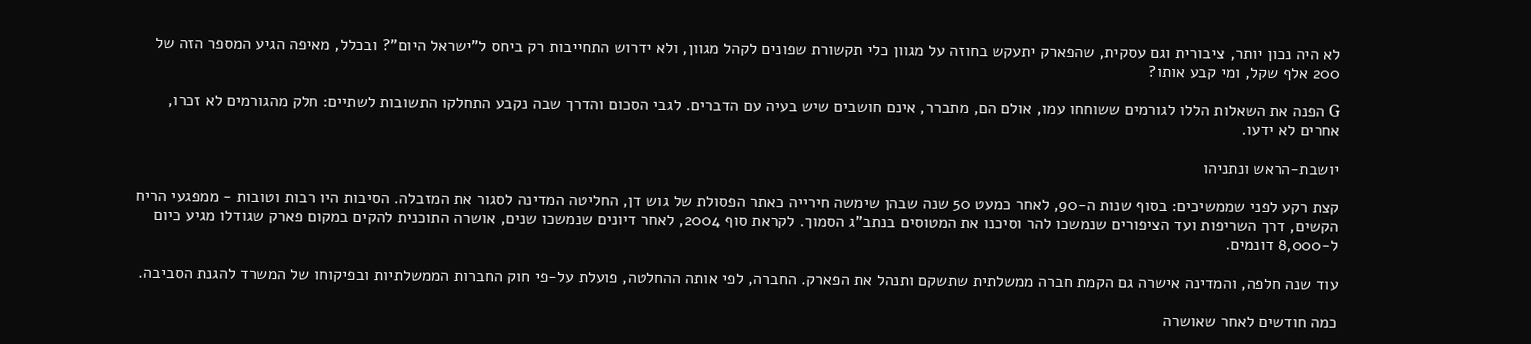לא היה נכון יותר, ציבורית וגם עסקית, שהפארק יתעקש בחוזה על מגוון כלי תקשורת שפונים לקהל מגוון, ולא ידרוש התחייבות רק ביחס ל"ישראל היום"? ובכלל, מאיפה הגיע המספר הזה של 200 אלף שקל, ומי קבע אותו?

G הפנה את השאלות הללו לגורמים ששוחחו עמו, אולם הם, מתברר, אינם חושבים שיש בעיה עם הדברים. לגבי הסכום והדרך שבה נקבע התחלקו התשובות לשתיים: חלק מהגורמים לא זכרו, אחרים לא ידעו.

יושבת-הראש ונתניהו

קצת רקע לפני שממשיכים: בסוף שנות ה-90, לאחר כמעט 50 שנה שבהן שימשה חירייה כאתר הפסולת של גוש דן, החליטה המדינה לסגור את המזבלה. הסיבות היו רבות וטובות - ממפגעי הריח הקשים, דרך השריפות ועד הציפורים שנמשכו להר וסיכנו את המטוסים בנתב"ג הסמוך. לקראת סוף 2004, לאחר דיונים שנמשכו שנים, אושרה התוכנית להקים במקום פארק שגודלו מגיע כיום ל-8,000 דונמים.

עוד שנה חלפה, והמדינה אישרה גם הקמת חברה ממשלתית שתשקם ותנהל את הפארק. החברה, לפי אותה ההחלטה, פועלת על-פי חוק החברות הממשלתיות ובפיקוחו של המשרד להגנת הסביבה.

כמה חודשים לאחר שאושרה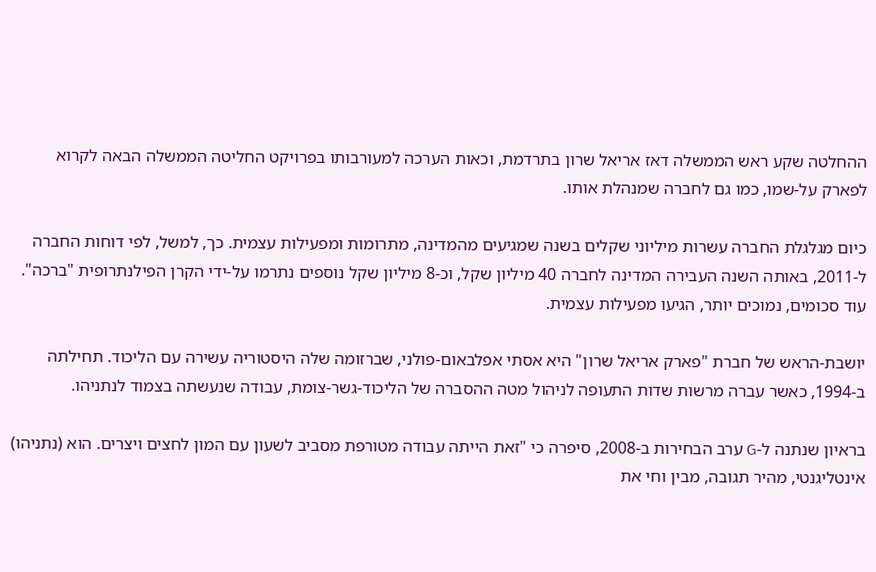ההחלטה שקע ראש הממשלה דאז אריאל שרון בתרדמת, וכאות הערכה למעורבותו בפרויקט החליטה הממשלה הבאה לקרוא לפארק על-שמו, כמו גם לחברה שמנהלת אותו.

כיום מגלגלת החברה עשרות מיליוני שקלים בשנה שמגיעים מהמדינה, מתרומות ומפעילות עצמית. כך, למשל, לפי דוחות החברה ל-2011, באותה השנה העבירה המדינה לחברה 40 מיליון שקל, וכ-8 מיליון שקל נוספים נתרמו על-ידי הקרן הפילנתרופית "ברכה". עוד סכומים, נמוכים יותר, הגיעו מפעילות עצמית.

יושבת-הראש של חברת "פארק אריאל שרון" היא אסתי אפלבאום-פולני, שברזומה שלה היסטוריה עשירה עם הליכוד. תחילתה ב-1994, כאשר עברה מרשות שדות התעופה לניהול מטה ההסברה של הליכוד-גשר-צומת, עבודה שנעשתה בצמוד לנתניהו.

בראיון שנתנה ל-G ערב הבחירות ב-2008, סיפרה כי "זאת הייתה עבודה מטורפת מסביב לשעון עם המון לחצים ויצרים. הוא (נתניהו) אינטליגנטי, מהיר תגובה, מבין וחי את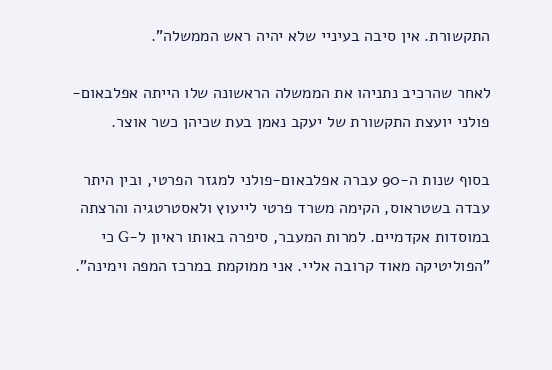התקשורת. אין סיבה בעיניי שלא יהיה ראש הממשלה".

לאחר שהרכיב נתניהו את הממשלה הראשונה שלו הייתה אפלבאום-פולני יועצת התקשורת של יעקב נאמן בעת שכיהן כשר אוצר.

בסוף שנות ה-90 עברה אפלבאום-פולני למגזר הפרטי, ובין היתר עבדה בשטראוס, הקימה משרד פרטי לייעוץ ולאסטרטגיה והרצתה במוסדות אקדמיים. למרות המעבר, סיפרה באותו ראיון ל-G כי "הפוליטיקה מאוד קרובה אליי. אני ממוקמת במרכז המפה וימינה".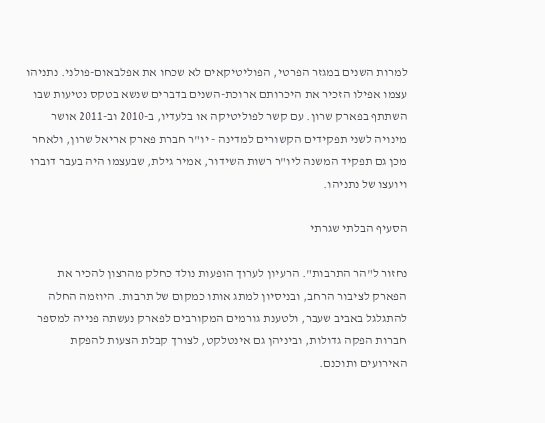למרות השנים במגזר הפרטי, הפוליטיקאים לא שכחו את אפלבאום-פולני. נתניהו עצמו אפילו הזכיר את היכרותם ארוכת-השנים בדברים שנשא בטקס נטיעות שבו השתתף בפארק שרון. עם קשר לפוליטיקה או בלעדיו, ב-2010 וב-2011 אושר מינויה לשני תפקידים הקשורים למדינה - יו"ר חברת פארק אריאל שרון, ולאחר מכן גם תפקיד המשנה ליו"ר רשות השידור, אמיר גילת, שבעצמו היה בעבר דוברו ויועצו של נתניהו.

הסעיף הבלתי שגרתי

נחזור ל"הר התרבות". הרעיון לערוך הופעות נולד כחלק מהרצון להכיר את הפארק לציבור הרחב, ובניסיון למתג אותו כמקום של תרבות. היוזמה החלה להתגלגל באביב שעבר, ולטענת גורמים המקורבים לפארק נעשתה פנייה למספר חברות הפקה גדולות, וביניהן גם אינטלקט, לצורך קבלת הצעות להפקת האירועים ותוכנם.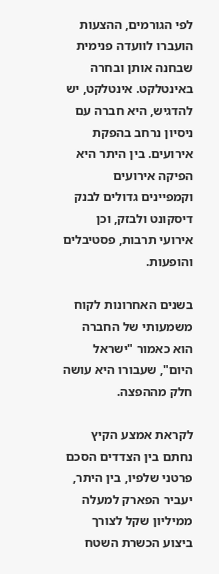לפי הגורמים, ההצעות הועברו לוועדה פנימית שבחנה אותן ובחרה באינטלקט. אינטלקט, יש להדגיש, היא חברה עם ניסיון נרחב בהפקת אירועים. בין היתר היא הפיקה אירועים וקמפיינים גדולים לבנק דיסקונט ולבזק, וכן אירועי תרבות, פסטיבלים והופעות.

בשנים האחרונות לקוח משמעותי של החברה הוא כאמור "ישראל היום", שעבורו היא עושה חלק מההפצה.

לקראת אמצע הקיץ נחתם בין הצדדים הסכם פרטני שלפיו, בין היתר, יעביר הפארק למעלה ממיליון שקל לצורך ביצוע הכשרת השטח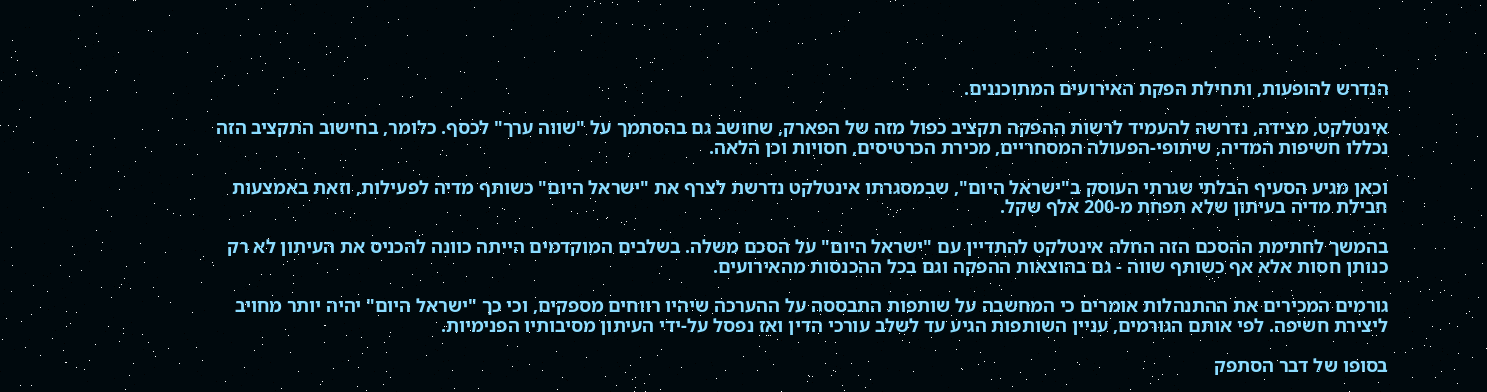הנדרש להופעות, ותחילת הפקת האירועים המתוכננים.

אינטלקט, מצידה, נדרשה להעמיד לרשות ההפקה תקציב כפול מזה של הפארק, שחושב גם בהסתמך על "שווה ערך" לכסף. כלומר, בחישוב התקציב הזה נכללו חשיפות המדיה, שיתופי-הפעולה המסחריים, מכירת הכרטיסים, חסויות וכן הלאה.

וכאן מגיע הסעיף הבלתי שגרתי העוסק ב"ישראל היום", שבמסגרתו אינטלקט נדרשת לצרף את "ישראל היום" כשותף מדיה לפעילות, וזאת באמצעות חבילת מדיה בעיתון שלא תפחת מ-200 אלף שקל.

בהמשך לחתימת ההסכם הזה החלה אינטלקט להתדיין עם "ישראל היום" על הסכם משלה. בשלבים המוקדמים הייתה כוונה להכניס את העיתון לא רק כנותן חסות אלא אף כשותף שווה - גם בהוצאות ההפקה וגם בכל ההכנסות מהאירועים.

גורמים המכירים את ההתנהלות אומרים כי המחשבה על שותפות התבססה על ההערכה שיהיו רווחים מספקים, וכי כך "ישראל היום" יהיה יותר מחויב ליצירת חשיפה. לפי אותם הגורמים, עניין השותפות הגיע עד לשלב עורכי הדין ואז נפסל על-ידי העיתון מסיבותיו הפנימיות.

בסופו של דבר הסתפק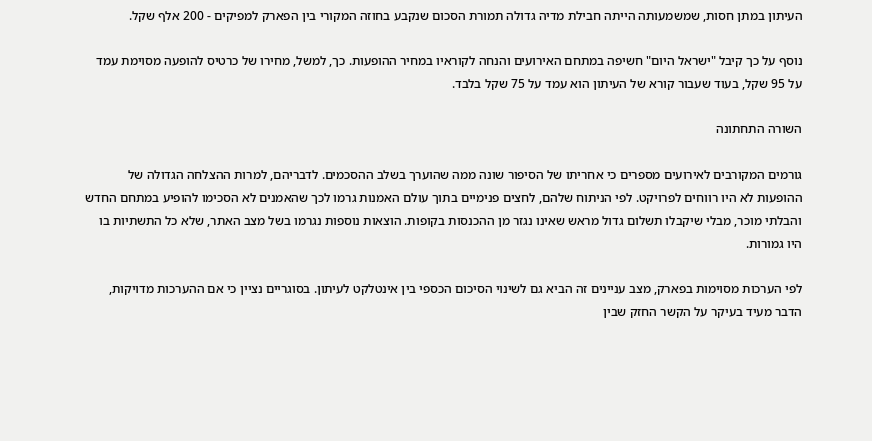העיתון במתן חסות, שמשמעותה הייתה חבילת מדיה גדולה תמורת הסכום שנקבע בחוזה המקורי בין הפארק למפיקים - 200 אלף שקל.

נוסף על כך קיבל "ישראל היום" חשיפה במתחם האירועים והנחה לקוראיו במחיר ההופעות. כך, למשל, מחירו של כרטיס להופעה מסוימת עמד על 95 שקל, בעוד שעבור קורא של העיתון הוא עמד על 75 שקל בלבד.

השורה התחתונה

גורמים המקורבים לאירועים מספרים כי אחריתו של הסיפור שונה ממה שהוערך בשלב ההסכמים. לדבריהם, למרות ההצלחה הגדולה של ההופעות לא היו רווחים לפרויקט. לפי הניתוח שלהם, לחצים פנימיים בתוך עולם האמנות גרמו לכך שהאמנים לא הסכימו להופיע במתחם החדש והבלתי מוכר, מבלי שיקבלו תשלום גדול מראש שאינו נגזר מן ההכנסות בקופות. הוצאות נוספות נגרמו בשל מצב האתר, שלא כל התשתיות בו היו גמורות.

לפי הערכות מסוימות בפארק, מצב עניינים זה הביא גם לשינוי הסיכום הכספי בין אינטלקט לעיתון. בסוגריים נציין כי אם ההערכות מדויקות, הדבר מעיד בעיקר על הקשר החזק שבין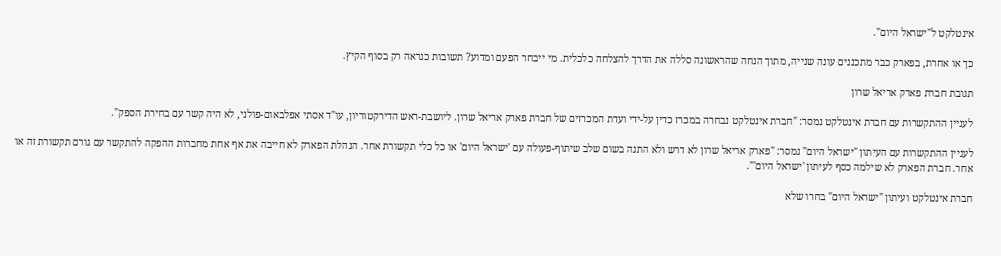אינטלקט ל"ישראל היום".

כך או אחרת, בפארק כבר מתכננים עונה שנייה, מתוך הנחה שהראשונה סללה את הדרך להצלחה כלכלית. מי ייבחר הפעם ומדוע? תשובות כנראה רק בסוף הקיץ.

תגובת חברת פארק אריאל שרון

לעניין ההתקשרות עם חברת אינטלקט נמסר: "חברת אינטלקט נבחרה במכרז כדין על-ידי ועדת המכרזים של חברת פארק אריאל שרון. ליושבת-ראש הדירקטוריון, עו"ד אסתי אפלבאום-פולני, לא היה קשר עם בחירת הספק".

לעניין ההתקשרות עם העיתון "ישראל היום" נמסר: "פארק אריאל שרון לא דרש ולא התנה בשום שלב שיתוף-פעולה עם 'ישראל היום' או כל כלי תקשורת אחר. הנהלת הפארק לא חייבה את אף אחת מחברות ההפקה להתקשר עם גורם תקשורת זה או אחר. חברת הפארק לא שילמה כסף לעיתון 'ישראל היום'".

חברת אינטלקט ועיתון "ישראל היום" בחרו שלא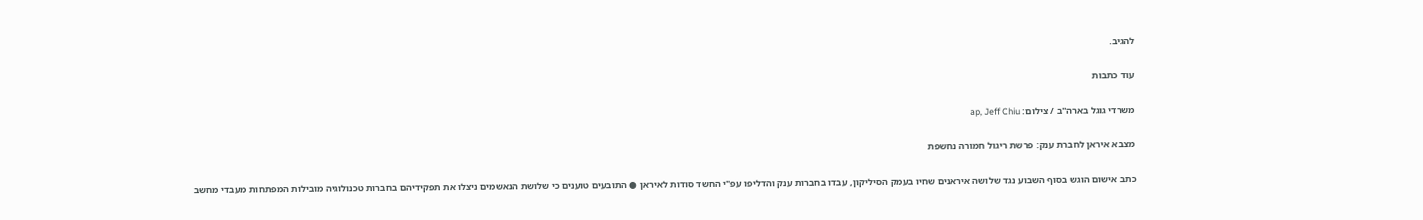להגיב.

עוד כתבות

משרדי גוגל בארה''ב / צילום: ap, Jeff Chiu

מצבא איראן לחברת ענק: פרשת ריגול חמורה נחשפת

כתב אישום הוגש בסוף השבוע נגד שלושה איראנים שחיו בעמק הסיליקון, עבדו בחברות ענק והדליפו עפ"י החשד סודות לאיראן ● התובעים טוענים כי שלושת הנאשמים ניצלו את תפקידיהם בחברות טכנולוגיה מובילות המפתחות מעבדי מחשב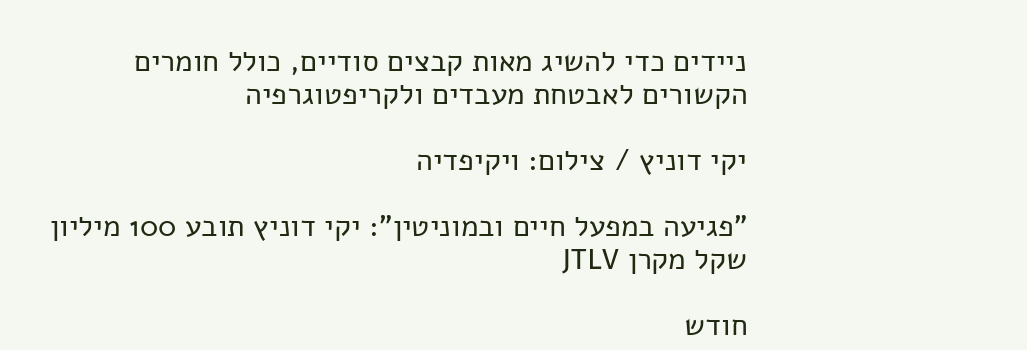ניידים כדי להשיג מאות קבצים סודיים, כולל חומרים הקשורים לאבטחת מעבדים ולקריפטוגרפיה

יקי דוניץ / צילום: ויקיפדיה

"פגיעה במפעל חיים ובמוניטין": יקי דוניץ תובע 100 מיליון שקל מקרן JTLV

חודש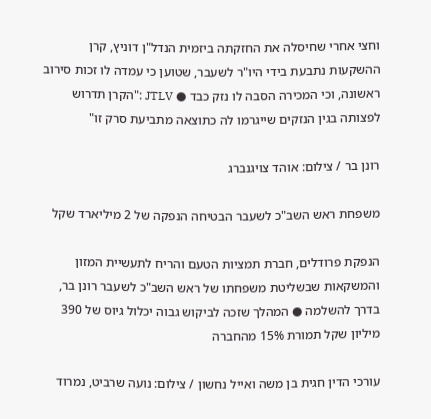וחצי אחרי שחיסלה את החזקתה ביזמית הנדל"ן דוניץ, קרן ההשקעות נתבעת בידי היו"ר לשעבר, שטוען כי עמדה לו זכות סירוב ראשונה, וכי המכירה הסבה לו נזק כבד ● JTLV :"הקרן תדרוש לפצותה בגין הנזקים שייגרמו לה כתוצאה מתביעת סרק זו"

רונן בר / צילום: אוהד צויגנברג

משפחת ראש השב"כ לשעבר הבטיחה הנפקה של 2 מיליארד שקל

הנפקת פרודלים, חברת תמציות הטעם והריח לתעשיית המזון והמשקאות שבשליטת משפחתו של ראש השב"כ לשעבר רונן בר, בדרך להשלמה ● המהלך שזכה לביקוש גבוה יכלול גיוס של 390 מיליון שקל תמורת 15% מהחברה

עורכי הדין חגית בן משה ואייל נחשון / צילום: נועה שרביט, נמרוד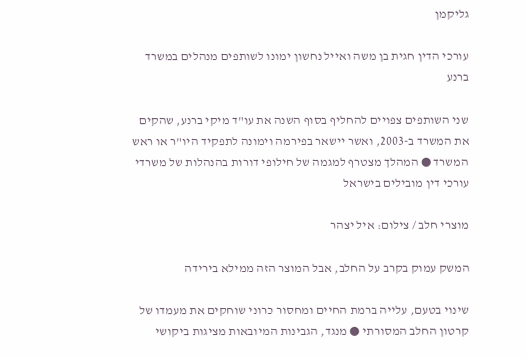גליקמן

עורכי הדין חגית בן משה ואייל נחשון ימונו לשותפים מנהלים במשרד ברנע

שני השותפים צפויים להחליף בסוף השנה את עו"ד מיקי ברנע, שהקים את המשרד ב-2003, ואשר יישאר בפירמה וימונה לתפקיד היו"ר או ראש המשרד ● המהלך מצטרף למגמה של חילופי דורות בהנהלות של משרדי עורכי דין מובילים בישראל

מוצרי חלב / צילום: איל יצהר

המשק עמוק בקרב על החלב, אבל המוצר הזה ממילא בירידה

שינוי בטעם, עלייה ברמת החיים ומחסור כרוני שוחקים את מעמדו של קרטון החלב המסורתי ● מנגד, הגבינות המיובאות מציגות ביקושי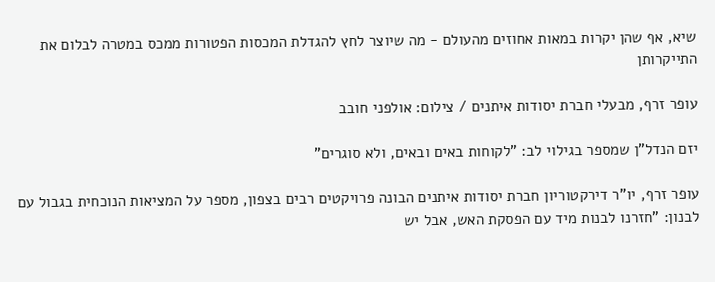שיא, אף שהן יקרות במאות אחוזים מהעולם - מה שיוצר לחץ להגדלת המכסות הפטורות ממכס במטרה לבלום את התייקרותן

עופר זרף, מבעלי חברת יסודות איתנים / צילום: אולפני חובב

יזם הנדל"ן שמספר בגילוי לב: "לקוחות באים ובאים, ולא סוגרים"

עופר זרף, יו"ר דירקטוריון חברת יסודות איתנים הבונה פרויקטים רבים בצפון, מספר על המציאות הנוכחית בגבול עם לבנון: "חזרנו לבנות מיד עם הפסקת האש, אבל יש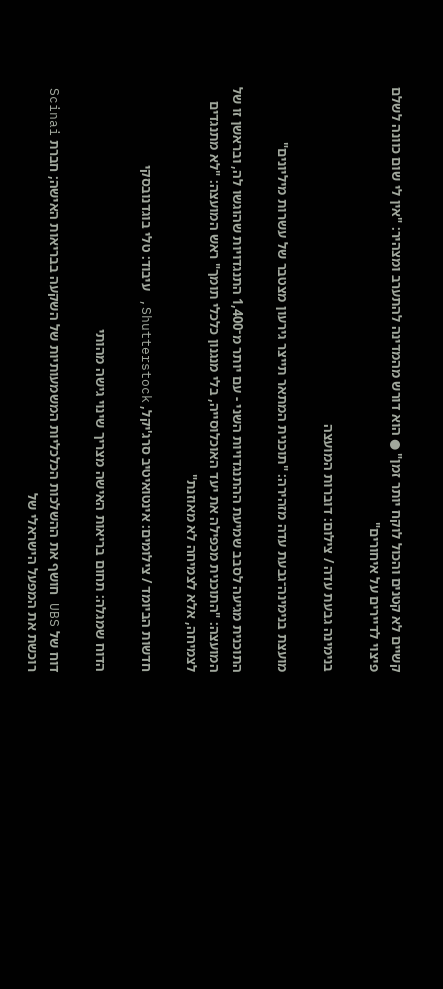קשיים לא קטנים והכול לוקח יותר זמן" ● הוא דורש מהמדינה להתערב ומצהיר: "אין לי שום כוונה לשלם פיצוי לדיירים על איחורים"

בנימינה גבעת עדה / צילום: דוברות המועצה

מועצת בנימינה־גבעת עדה מזהירה: "תוכנית המתאר תייצר גירעון מצטבר של עשרות מיליונים"

התוכנית מגיעה לסבב שמיעת ההתנגדויות השני - עם יותר מ־1,400 התנגדויות שהוגשו לה, ובראשן זו של המועצה: "התוכנית מכפילה את יעד האוכלוסייה, בלי מנגנון כלכלי תומך" ראש המועצה: "לא מתנגדים לצמיחה, אלא לצמיחה לא מאוזנת"

חדשות הביומד / צילומים: אינטואיטיב סרג'יקל, Shutterstock, עיבוד: טלי בוגדנובסקי

הדוח שמגלה: תחום בריאות האישה מצריך שינוי גישה מהותי

דוח של UBS חושף את ההשלכות הכלכליות המשמעותיות של השקעה בבריאות האישה; חברת Scinai רוכשת את המפעל הישראלי של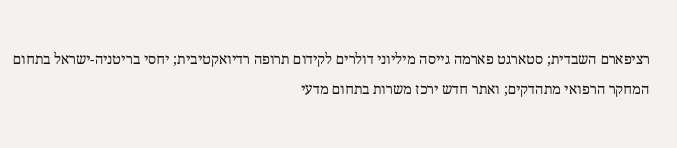רציפארם השבדית; סטארגט פארמה גייסה מיליוני דולרים לקידום תרופה רדיואקטיבית; יחסי בריטניה-ישראל בתחום המחקר הרפואי מתהדקים; ואתר חדש ירכז משרות בתחום מדעי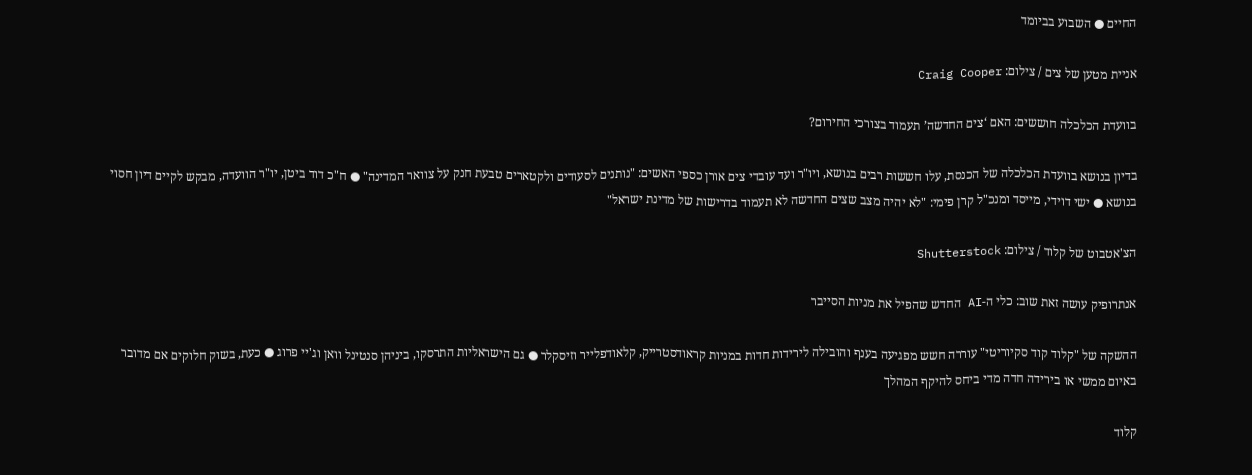החיים ● השבוע בביומד

אניית מטען של צים / צילום: Craig Cooper

בוועדת הכלכלה חוששים: האם ‘צים החדשה’ תעמוד בצורכי החירום?

בדיון בנושא בוועדת הכלכלה של הכנסת, עלו חששות רבים בנושא, ויו"ר ועד עובדי צים אורן כספי האשים: "נותנים לסעודים ולקטארים טבעת חנק על צוואר המדינה" ● ח"כ דוד ביטן, יו"ר הוועדה, מבקש לקיים דיון חסוי בנושא ● ישי דוידי, מייסד ומנכ"ל קרן פימי: "לא יהיה מצב שצים החדשה לא תעמוד בדרישות של מדינת ישראל"

הצ'אטבוט של קלוד / צילום: Shutterstock

אנתרופיק עושה זאת שוב: כלי ה-AI החדש שהפיל את מניות הסייבר

ההשקה של "קלוד קוד סקיוריטי" עוררה חשש מפגיעה בענף והובילה לירידות חדות במניות קראודסטרייק, קלאודפלייר וזיסקלר ● גם הישראליות התרסקו, ביניהן סנטינל וואן וג'יי פרוג ● כעת, בשוק חלוקים אם מדובר באיום ממשי או בירידה חדה מדי ביחס להיקף המהלך

קלוד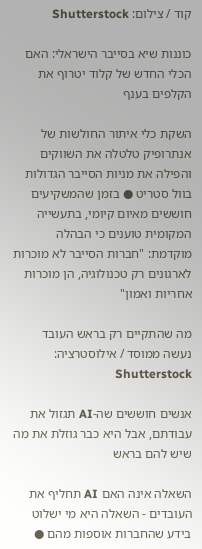קוד / צילום: Shutterstock

כוננות שיא בסייבר הישראלי: האם הכלי החדש של קלוד יטרוף את הקלפים בענף

השקת כלי איתור החולשות של אנתרופיק טלטלה את השווקים והפילה את מניות הסייבר הגדולות בוול סטריט ● בזמן שהמשקיעים חוששים מאיום קיומי, בתעשייה המקומית טוענים כי הבהלה מוקדמת: "חברות הסייבר לא מוכרות לארגונים רק טכנולוגיה, הן מוכרות אחריות ואמון"

מה שהתקיים רק בראש העובד נעשה ממוסד / אילוסטרציה: Shutterstock

אנשים חוששים שה-AI תגזול את עבודתם, אבל היא כבר גוזלת את מה שיש להם בראש

השאלה אינה האם AI תחליף את העובדים - השאלה היא מי ישלוט בידע שהחברות אוספות מהם ●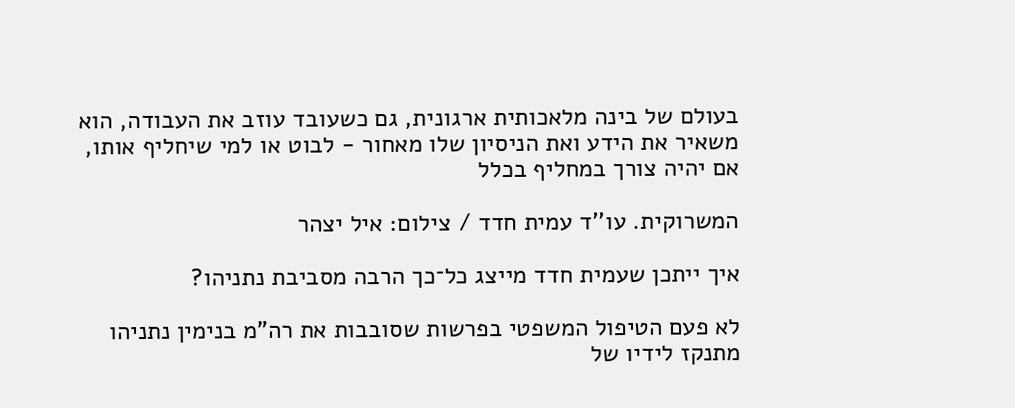בעולם של בינה מלאכותית ארגונית, גם כשעובד עוזב את העבודה, הוא משאיר את הידע ואת הניסיון שלו מאחור - לבוט או למי שיחליף אותו, אם יהיה צורך במחליף בכלל

המשרוקית. עו''ד עמית חדד / צילום: איל יצהר

איך ייתכן שעמית חדד מייצג כל־כך הרבה מסביבת נתניהו?

לא פעם הטיפול המשפטי בפרשות שסובבות את רה"מ בנימין נתניהו מתנקז לידיו של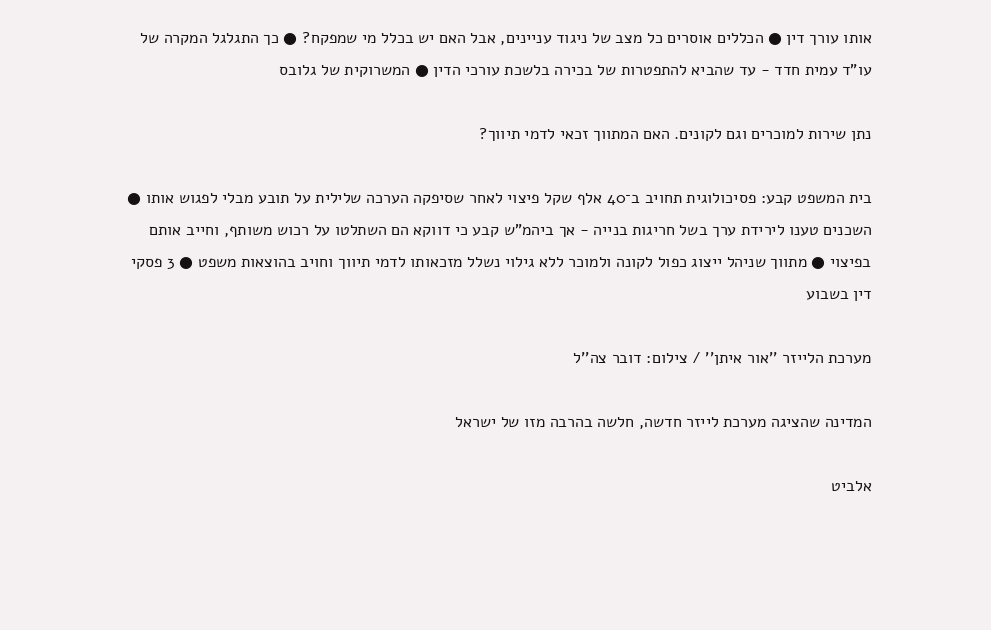אותו עורך דין ● הכללים אוסרים כל מצב של ניגוד עניינים, אבל האם יש בכלל מי שמפקח? ● כך התגלגל המקרה של עו"ד עמית חדד - עד שהביא להתפטרות של בכירה בלשכת עורכי הדין ● המשרוקית של גלובס

נתן שירות למוכרים וגם לקונים. האם המתווך זכאי לדמי תיווך?

בית המשפט קבע: פסיכולוגית תחויב ב־40 אלף שקל פיצוי לאחר שסיפקה הערכה שלילית על תובע מבלי לפגוש אותו ● השכנים טענו לירידת ערך בשל חריגות בנייה - אך ביהמ"ש קבע כי דווקא הם השתלטו על רכוש משותף, וחייב אותם בפיצוי ● מתווך שניהל ייצוג כפול לקונה ולמוכר ללא גילוי נשלל מזכאותו לדמי תיווך וחויב בהוצאות משפט ● 3 פסקי דין בשבוע

מערכת הלייזר ''אור איתן'' / צילום: דובר צה''ל

המדינה שהציגה מערכת לייזר חדשה, חלשה בהרבה מזו של ישראל

אלביט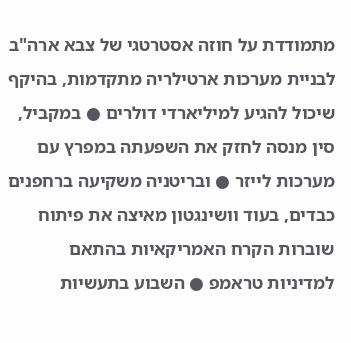מתמודדת על חוזה אסטרטגי של צבא ארה"ב לבניית מערכות ארטילריה מתקדמות, בהיקף שיכול להגיע למיליארדי דולרים ● במקביל, סין מנסה לחזק את השפעתה במפרץ עם מערכות לייזר ● ובריטניה משקיעה ברחפנים כבדים, בעוד וושינגטון מאיצה את פיתוח שוברות הקרח האמריקאיות בהתאם למדיניות טראמפ ● השבוע בתעשיות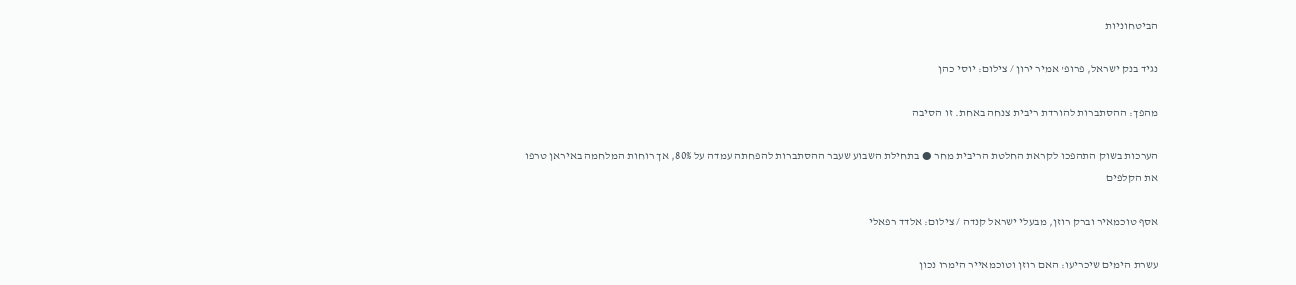הביטחוניות

נגיד בנק ישראל, פרופ' אמיר ירון / צילום: יוסי כהן

מהפך: ההסתברות להורדת ריבית צנחה באחת. זו הסיבה

הערכות בשוק התהפכו לקראת החלטת הריבית מחר ● בתחילת השבוע שעבר ההסתברות להפחתה עמדה על 80%, אך רוחות המלחמה באיראן טרפו את הקלפים

אסף טוכמאיר וברק רוזן, מבעלי ישראל קנדה / צילום: אלדד רפאלי

עשרת הימים שיכריעו: האם רוזן וטוכמאייר הימרו נכון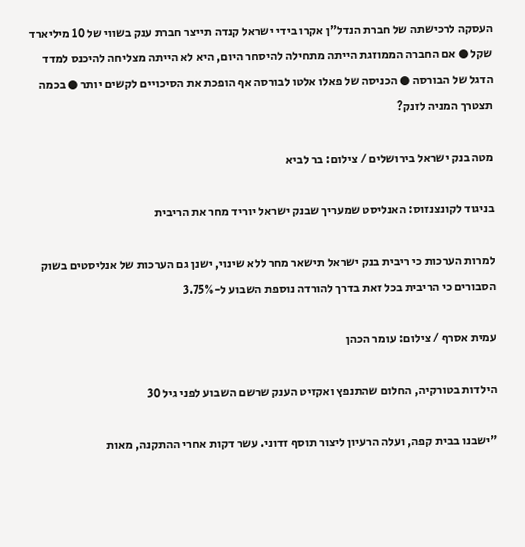העסקה לרכישתה של חברת הנדל"ן אקרו בידי ישראל קנדה תייצר חברת ענק בשווי של 10 מיליארד שקל ● אם החברה הממוזגת הייתה מתחילה להיסחר היום, היא לא הייתה מצליחה להיכנס למדד הדגל של הבורסה ● הכניסה של פאלו אלטו לבורסה אף הופכת את הסיכויים לקשים יותר ● בכמה תצטרך המניה לזנק?

מטה בנק ישראל בירושלים / צילום: בר לביא

בניגוד לקונצנזוס: האנליסט שמעריך שבנק ישראל יוריד מחר את הריבית

למרות הערכות כי ריבית בנק ישראל תישאר מחר ללא שינוי, ישנן גם הערכות של אנליסטים בשוק הסבורים כי הריבית בכל זאת בדרך להורדה נוספת השבוע ל-3.75%

עמית אסרף / צילום: עומר הכהן

הילדות בטורקיה, החלום שהתנפץ ואקזיט הענק שרשם השבוע לפני גיל 30

"ישבנו בבית קפה, ועלה הרעיון ליצור תוסף זדוני. עשר דקות אחרי ההתקנה, מאות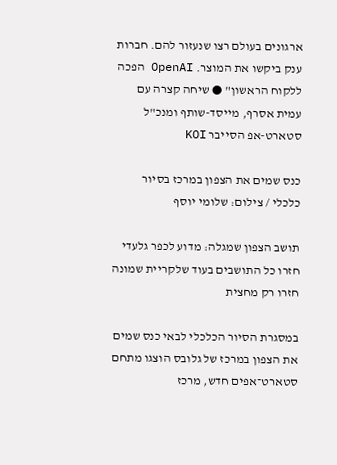ארגונים בעולם רצו שנעזור להם. חברות ענק ביקשו את המוצר. OpenAI הפכה ללקוח הראשון" ● שיחה קצרה עם עמית אסרף, מייסד-שותף ומנכ"ל סטארט-אפ הסייבר KOI

כנס שמים את הצפון במרכז בסיור כלכלי / צילום: שלומי יוסף

תושב הצפון שמגלה: מדוע לכפר גלעדי חזרו כל התושבים בעוד שלקריית שמונה חזרו רק מחצית

במסגרת הסיור הכלכלי לבאי כנס שמים את הצפון במרכז של גלובס הוצגו מתחם סטארט־אפים חדש, מרכז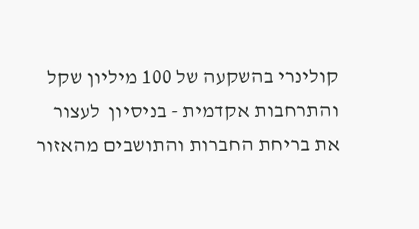קולינרי בהשקעה של 100 מיליון שקל והתרחבות אקדמית - בניסיון  לעצור את בריחת החברות והתושבים מהאזור